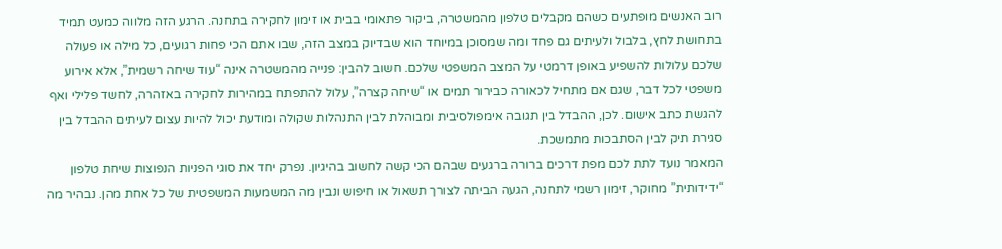רוב האנשים מופתעים כשהם מקבלים טלפון מהמשטרה, ביקור פתאומי בבית או זימון לחקירה בתחנה. הרגע הזה מלווה כמעט תמיד בתחושת לחץ, בלבול ולעיתים גם פחד ומה שמסוכן במיוחד הוא שבדיוק במצב הזה, שבו אתם הכי פחות רגועים, כל מילה או פעולה שלכם עלולות להשפיע באופן דרמטי על המצב המשפטי שלכם. חשוב להבין: פנייה מהמשטרה אינה “עוד שיחה רשמית”, אלא אירוע משפטי לכל דבר, שגם אם מתחיל לכאורה כבירור תמים או “שיחה קצרה”, עלול להתפתח במהירות לחקירה באזהרה, לחשד פלילי ואף להגשת כתב אישום. לכן, ההבדל בין תגובה אימפולסיבית ומבוהלת לבין התנהלות שקולה ומודעת יכול להיות עצום לעיתים ההבדל בין סגירת תיק לבין הסתבכות מתמשכת.
המאמר נועד לתת לכם מפת דרכים ברורה ברגעים שבהם הכי קשה לחשוב בהיגיון. נפרק יחד את סוגי הפניות הנפוצות שיחת טלפון “ידידותית” מחוקר, זימון רשמי לתחנה, הגעה הביתה לצורך תשאול או חיפוש ונבין מה המשמעות המשפטית של כל אחת מהן. נבהיר מה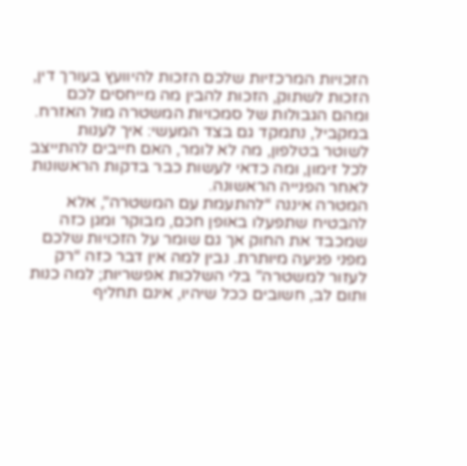הזכויות המרכזיות שלכם הזכות להיוועץ בעורך דין, הזכות לשתוק, הזכות להבין מה מייחסים לכם ומהם הגבולות של סמכויות המשטרה מול האזרח. במקביל, נתמקד גם בצד המעשי: איך לענות לשוטר בטלפון, מה לא לומר, האם חייבים להתייצב לכל זימון, ומה כדאי לעשות כבר בדקות הראשונות לאחר הפנייה הראשונה.
המטרה איננה “להתעמת עם המשטרה”, אלא להבטיח שתפעלו באופן חכם, מבוקר ומגן כזה שמכבד את החוק אך גם שומר על הזכויות שלכם מפני פגיעה מיותרת. נבין למה אין דבר כזה “רק לעזור למשטרה” בלי השלכות אפשריות; למה כנות ותום לב, חשובים ככל שיהיו, אינם תחליף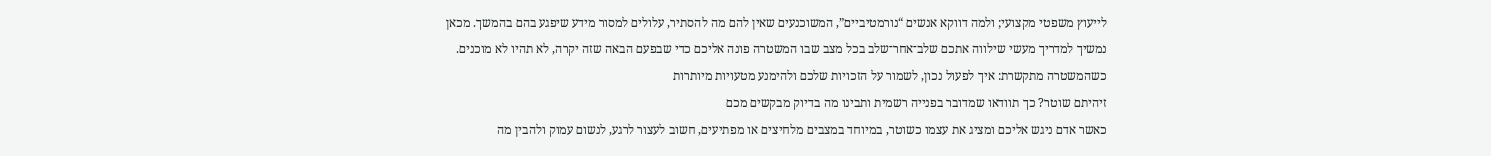לייעוץ משפטי מקצועי; ולמה דווקא אנשים “נורמטיביים”, המשוכנעים שאין להם מה להסתיר, עלולים למסור מידע שיפגע בהם בהמשך. מכאן נמשיך למדריך מעשי שילווה אתכם שלב־אחר־שלב בכל מצב שבו המשטרה פונה אליכם כדי שבפעם הבאה שזה יקרה, לא תהיו לא מוכנים.
כשהמשטרה מתקשרת: איך לפעול נכון, לשמור על הזכויות שלכם ולהימנע מטעויות מיותרות
זיהיתם שוטר? כך תוודאו שמדובר בפנייה רשמית ותבינו מה בדיוק מבקשים מכם
כאשר אדם ניגש אליכם ומציג את עצמו כשוטר, במיוחד במצבים מלחיצים או מפתיעים, חשוב לעצור לרגע, לנשום עמוק ולהבין מה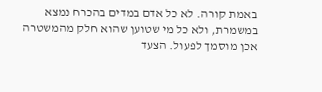באמת קורה. לא כל אדם במדים בהכרח נמצא במשמרת, ולא כל מי שטוען שהוא חלק מהמשטרה אכן מוסמך לפעול. הצעד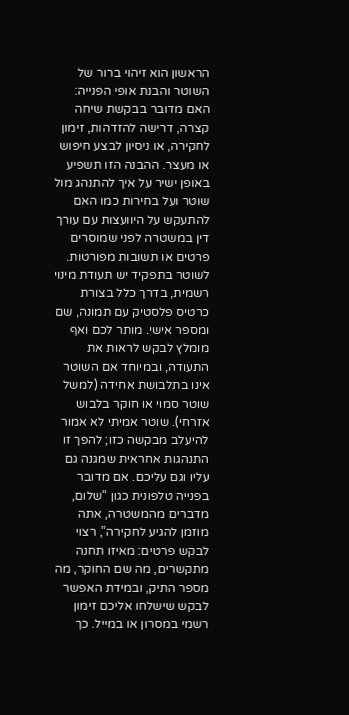הראשון הוא זיהוי ברור של השוטר והבנת אופי הפנייה: האם מדובר בבקשת שיחה קצרה, דרישה להזדהות, זימון לחקירה, או ניסיון לבצע חיפוש או מעצר. ההבנה הזו תשפיע באופן ישיר על איך להתנהג מול שוטר ועל בחירות כמו האם להתעקש על היוועצות עם עורך דין במשטרה לפני שמוסרים פרטים או תשובות מפורטות.
לשוטר בתפקיד יש תעודת מינוי רשמית, בדרך כלל בצורת כרטיס פלסטיק עם תמונה, שם ומספר אישי. מותר לכם ואף מומלץ לבקש לראות את התעודה, ובמיוחד אם השוטר אינו בתלבושת אחידה (למשל שוטר סמוי או חוקר בלבוש אזרחי). שוטר אמיתי לא אמור להיעלב מבקשה כזו; להפך זו התנהגות אחראית שמגנה גם עליו וגם עליכם. אם מדובר בפנייה טלפונית כגון “שלום, מדברים מהמשטרה, אתה מוזמן להגיע לחקירה”, רצוי לבקש פרטים: מאיזו תחנה מתקשרים, מה שם החוקר, מה מספר התיק, ובמידת האפשר לבקש שישלחו אליכם זימון רשמי במסרון או במייל. כך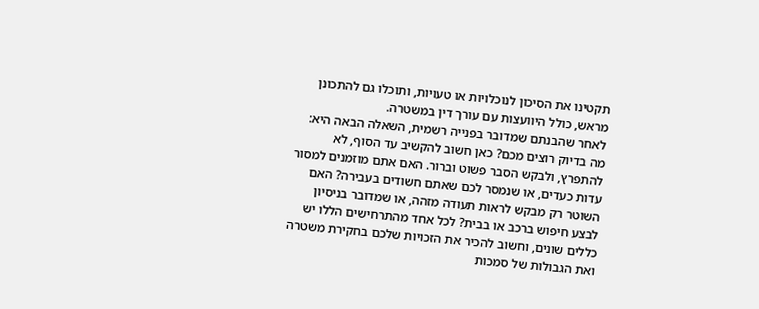תקטינו את הסיכון לנוכלויות או טעויות, ותוכלו גם להתכונן מראש, כולל היוועצות עם עורך דין במשטרה.
לאחר שהבנתם שמדובר בפנייה רשמית, השאלה הבאה היא: מה בדיוק רוצים מכם? כאן חשוב להקשיב עד הסוף, לא להתפרץ, ולבקש הסבר פשוט וברור. האם אתם מוזמנים למסור עדות כעדים, או שנמסר לכם שאתם חשודים בעבירה? האם השוטר רק מבקש לראות תעודה מזהה, או שמדובר בניסיון לבצע חיפוש ברכב או בבית? לכל אחד מהתרחישים הללו יש כללים שונים, וחשוב להכיר את הזכויות שלכם בחקירת משטרה ואת הגבולות של סמכות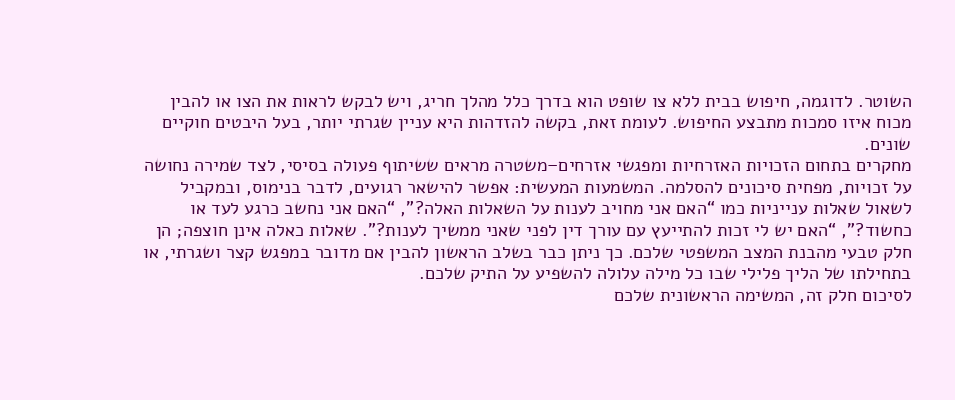השוטר. לדוגמה, חיפוש בבית ללא צו שופט הוא בדרך כלל מהלך חריג, ויש לבקש לראות את הצו או להבין מכוח איזו סמכות מתבצע החיפוש. לעומת זאת, בקשה להזדהות היא עניין שגרתי יותר, בעל היבטים חוקיים שונים.
מחקרים בתחום הזכויות האזרחיות ומפגשי אזרחים–משטרה מראים ששיתוף פעולה בסיסי, לצד שמירה נחושה על זכויות, מפחית סיכונים להסלמה. המשמעות המעשית: אפשר להישאר רגועים, לדבר בנימוס, ובמקביל לשאול שאלות ענייניות כמו “האם אני מחויב לענות על השאלות האלה?”, “האם אני נחשב כרגע לעד או כחשוד?”, “האם יש לי זכות להתייעץ עם עורך דין לפני שאני ממשיך לענות?”. שאלות כאלה אינן חוצפה; הן חלק טבעי מהבנת המצב המשפטי שלכם. כך ניתן כבר בשלב הראשון להבין אם מדובר במפגש קצר ושגרתי, או בתחילתו של הליך פלילי שבו כל מילה עלולה להשפיע על התיק שלכם.
לסיכום חלק זה, המשימה הראשונית שלכם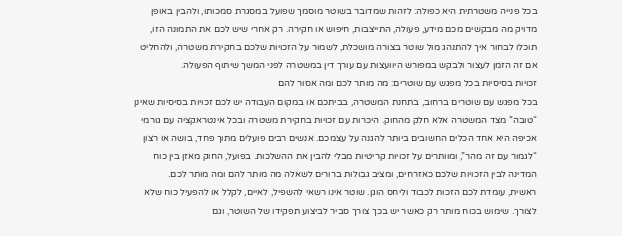בכל פנייה משטרתית היא כפולה: לזהות שמדובר בשוטר מוסמך שפועל במסגרת סמכותו, ולהבין באופן מדויק מה מבקשים מכם מידע, פעולה, התייצבות, חיפוש או חקירה. רק אחרי שיש לכם את התמונה הזו, תוכלו לבחור איך להתנהג מול שוטר בצורה מושכלת, לשמור על הזכויות שלכם בחקירת משטרה, ולהחליט אם זה הזמן לעצור ולבקש במפורש היוועצות עם עורך דין במשטרה לפני המשך שיתוף הפעולה.
זכויות בסיסיות בכל מפגש עם שוטרים: מה מותר לכם ומה אסור להם
בכל מפגש עם שוטרים ברחוב, בתחנת המשטרה, בביתכם או במקום העבודה יש לכם זכויות בסיסיות שאינן “טובה” מצד המשטרה אלא חלק מהחוק. היכרות עם זכויות בחקירת משטרה ובכל אינטראקציה עם גורמי אכיפה היא אחד הכלים החשובים ביותר להגנה על עצמכם. אנשים רבים פועלים מתוך פחד, בושה או רצון “לגמור עם זה מהר”, ומוותרים על זכויות קריטיות מבלי להבין את ההשלכות. בפועל, החוק מאזן בין כוח המדינה לבין הזכויות שלכם כאזרחים, ומציב גבולות ברורים לשאלה מה מותר להם ומה מותר לכם.
ראשית, עומדת לכם הזכות לכבוד וליחס הוגן. שוטר אינו רשאי להשפיל, לאיים, לקלל או להפעיל כוח שלא לצורך. שימוש בכוח מותר רק כאשר יש בכך צורך סביר לביצוע תפקידו של השוטר, וגם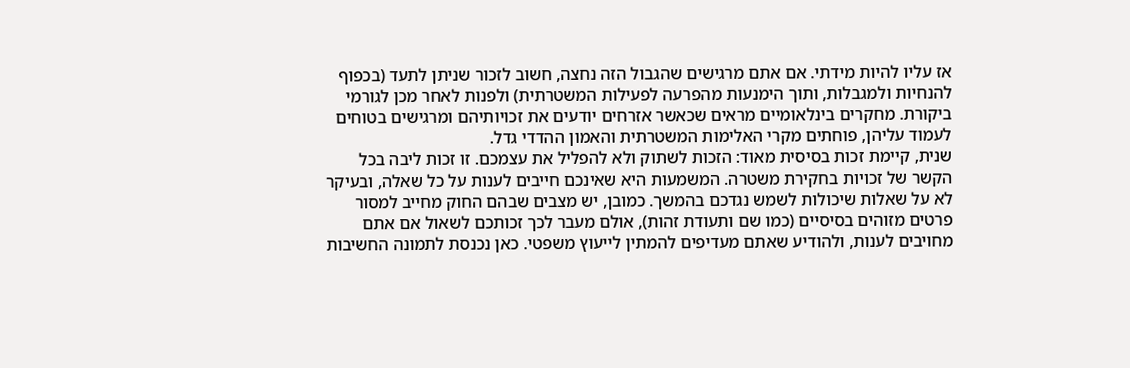אז עליו להיות מידתי. אם אתם מרגישים שהגבול הזה נחצה, חשוב לזכור שניתן לתעד (בכפוף להנחיות ולמגבלות, ותוך הימנעות מהפרעה לפעילות המשטרתית) ולפנות לאחר מכן לגורמי ביקורת. מחקרים בינלאומיים מראים שכאשר אזרחים יודעים את זכויותיהם ומרגישים בטוחים לעמוד עליהן, פוחתים מקרי האלימות המשטרתית והאמון ההדדי גדל.
שנית, קיימת זכות בסיסית מאוד: הזכות לשתוק ולא להפליל את עצמכם. זו זכות ליבה בכל הקשר של זכויות בחקירת משטרה. המשמעות היא שאינכם חייבים לענות על כל שאלה, ובעיקר לא על שאלות שיכולות לשמש נגדכם בהמשך. כמובן, יש מצבים שבהם החוק מחייב למסור פרטים מזוהים בסיסיים (כמו שם ותעודת זהות), אולם מעבר לכך זכותכם לשאול אם אתם מחויבים לענות, ולהודיע שאתם מעדיפים להמתין לייעוץ משפטי. כאן נכנסת לתמונה החשיבות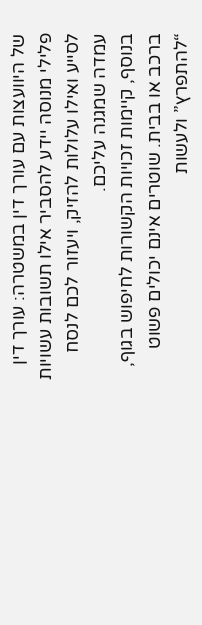של היוועצות עם עורך דין במשטרה: עורך דין פלילי מנוסה יידע להסביר אילו תשובות עשויות לסייע ואילו עלולות להזיק, ויעזור לכם לנסח עמדה שמגנה עליכם.
בנוסף, קיימות זכויות הקשורות לחיפוש בגוף, ברכב או בבית. שוטרים אינם יכולים פשוט “להתפרץ” ולעשות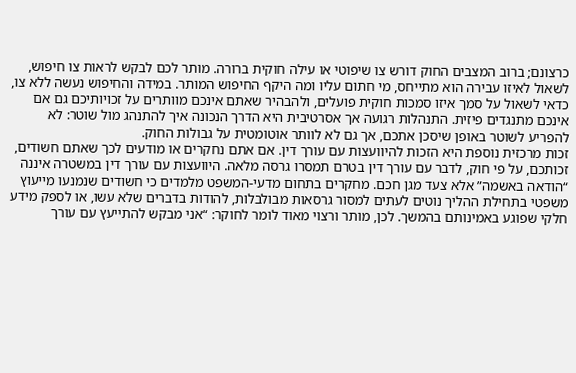כרצונם; ברוב המצבים החוק דורש צו שיפוטי או עילה חוקית ברורה. מותר לכם לבקש לראות צו חיפוש, לשאול לאיזו עבירה הוא מתייחס, מי חתום עליו ומה היקף החיפוש המותר. במידה והחיפוש נעשה ללא צו, כדאי לשאול על סמך איזו סמכות חוקית פועלים, ולהבהיר שאתם אינכם מוותרים על זכויותיכם גם אם אינכם מתנגדים פיזית. התנהלות רגועה אך אסרטיבית היא הדרך הנכונה איך להתנהג מול שוטר: לא להפריע לשוטר באופן שיסכן אתכם, אך גם לא לוותר אוטומטית על גבולות החוק.
זכות מרכזית נוספת היא הזכות להיוועצות עם עורך דין. אם אתם נחקרים או מודעים לכך שאתם חשודים, זכותכם, על פי חוק, לדבר עם עורך דין בטרם תמסרו גרסה מלאה. היוועצות עם עורך דין במשטרה איננה “הודאה באשמה” אלא צעד מגן חכם. מחקרים בתחום מדעי-המשפט מלמדים כי חשודים שנמנעו מייעוץ משפטי בתחילת ההליך נוטים לעתים למסור גרסאות מבולבלות, להודות בדברים שלא עשו, או לספק מידע חלקי שפוגע באמינותם בהמשך. לכן, מותר ורצוי מאוד לומר לחוקר: “אני מבקש להתייעץ עם עורך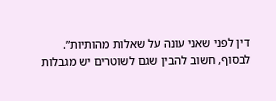דין לפני שאני עונה על שאלות מהותיות”.
לבסוף, חשוב להבין שגם לשוטרים יש מגבלות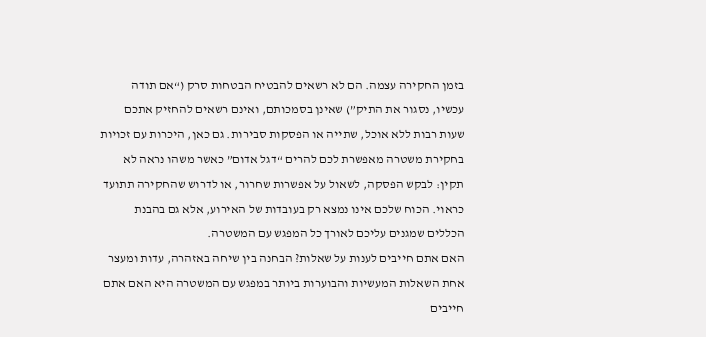בזמן החקירה עצמה. הם לא רשאים להבטיח הבטחות סרק (“אם תודה עכשיו, נסגור את התיק”) שאינן בסמכותם, ואינם רשאים להחזיק אתכם שעות רבות ללא אוכל, שתייה או הפסקות סבירות. גם כאן, היכרות עם זכויות בחקירת משטרה מאפשרת לכם להרים “דגל אדום” כאשר משהו נראה לא תקין: לבקש הפסקה, לשאול על אפשרות שחרור, או לדרוש שהחקירה תתועד כראוי. הכוח שלכם אינו נמצא רק בעובדות של האירוע, אלא גם בהבנת הכללים שמגנים עליכם לאורך כל המפגש עם המשטרה.
האם אתם חייבים לענות על שאלות? הבחנה בין שיחה באזהרה, עדות ומעצר
אחת השאלות המעשיות והבוערות ביותר במפגש עם המשטרה היא האם אתם חייבים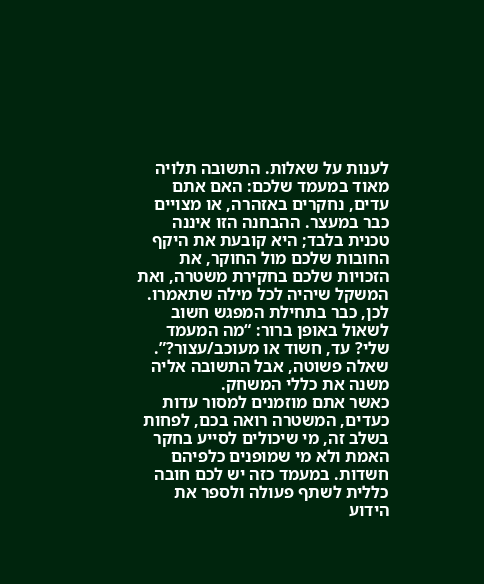לענות על שאלות. התשובה תלויה מאוד במעמד שלכם: האם אתם עדים, נחקרים באזהרה, או מצויים כבר במעצר. ההבחנה הזו איננה טכנית בלבד; היא קובעת את היקף החובות שלכם מול החוקר, את הזכויות שלכם בחקירת משטרה, ואת המשקל שיהיה לכל מילה שתאמרו. לכן, כבר בתחילת המפגש חשוב לשאול באופן ברור: “מה המעמד שלי? עד, חשוד או מעוכב/עצור?”. שאלה פשוטה, אבל התשובה אליה משנה את כללי המשחק.
כאשר אתם מוזמנים למסור עדות כעדים, המשטרה רואה בכם, לפחות בשלב זה, מי שיכולים לסייע בחקר האמת ולא מי שמופנים כלפיהם חשדות. במעמד כזה יש לכם חובה כללית לשתף פעולה ולספר את הידוע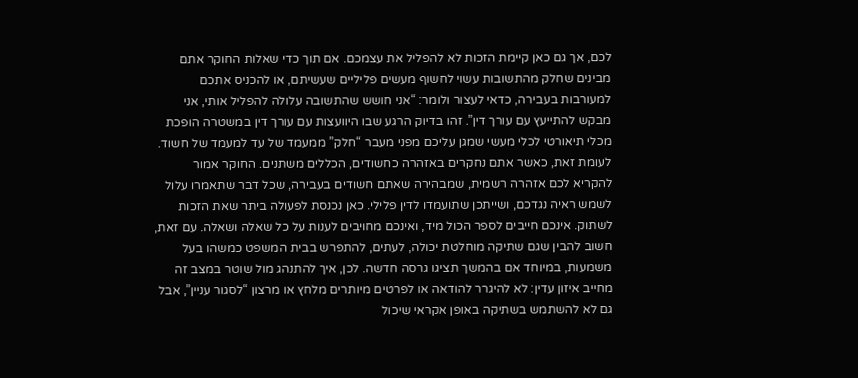לכם, אך גם כאן קיימת הזכות לא להפליל את עצמכם. אם תוך כדי שאלות החוקר אתם מבינים שחלק מהתשובות עשוי לחשוף מעשים פליליים שעשיתם, או להכניס אתכם למעורבות בעבירה, כדאי לעצור ולומר: “אני חושש שהתשובה עלולה להפליל אותי, אני מבקש להתייעץ עם עורך דין”. זהו בדיוק הרגע שבו היוועצות עם עורך דין במשטרה הופכת מכלי תיאורטי לכלי מעשי שמגן עליכם מפני מעבר “חלק” ממעמד של עד למעמד של חשוד.
לעומת זאת, כאשר אתם נחקרים באזהרה כחשודים, הכללים משתנים. החוקר אמור להקריא לכם אזהרה רשמית, שמבהירה שאתם חשודים בעבירה, שכל דבר שתאמרו עלול לשמש ראיה נגדכם, ושייתכן שתועמדו לדין פלילי. כאן נכנסת לפעולה ביתר שאת הזכות לשתוק. אינכם חייבים לספר הכול מיד, ואינכם מחויבים לענות על כל שאלה ושאלה. עם זאת, חשוב להבין שגם שתיקה מוחלטת יכולה, לעתים, להתפרש בבית המשפט כמשהו בעל משמעות, במיוחד אם בהמשך תציגו גרסה חדשה. לכן, איך להתנהג מול שוטר במצב זה מחייב איזון עדין: לא להיגרר להודאה או לפרטים מיותרים מלחץ או מרצון “לסגור עניין”, אבל גם לא להשתמש בשתיקה באופן אקראי שיכול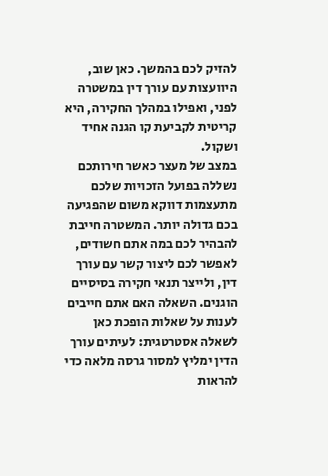להזיק לכם בהמשך. כאן שוב, היוועצות עם עורך דין במשטרה לפני, ואפילו במהלך החקירה, היא קריטית לקביעת קו הגנה אחיד ושקול.
במצב של מעצר כאשר חירותכם נשללה בפועל הזכויות שלכם מתעצמות דווקא משום שהפגיעה בכם גדולה יותר. המשטרה חייבת להבהיר לכם במה אתם חשודים, לאפשר לכם ליצור קשר עם עורך דין, ולייצר תנאי חקירה בסיסיים הוגנים. השאלה האם אתם חייבים לענות על שאלות הופכת כאן לשאלה אסטרטגית: לעיתים עורך הדין ימליץ למסור גרסה מלאה כדי להראות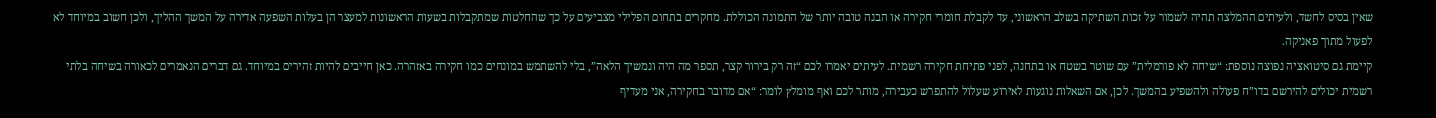שאין בסיס לחשד, ולעיתים ההמלצה תהיה לשמור על זכות השתיקה בשלב הראשוני, עד לקבלת חומרי חקירה או הבנה טובה יותר של התמונה הכוללת. מחקרים בתחום הפלילי מצביעים על כך שהחלטות שמתקבלות בשעות הראשונות למעצר הן בעלות השפעה אדירה על המשך ההליך, ולכן חשוב במיוחד לא לפעול מתוך פאניקה.
קיימת גם סיטואציה נפוצה נוספת: “שיחה לא פורמלית” עם שוטר בשטח או בתחנה, לפני פתיחת חקירה רשמית. לעיתים יאמרו לכם “זה רק בירור קצר, תספר מה היה ונמשיך הלאה”, בלי להשתמש במונחים כמו חקירה באזהרה. כאן חייבים להיות זהירים במיוחד. גם דברים הנאמרים לכאורה בשיחה בלתי רשמית יכולים להירשם בדו”ח פעולה ולהשפיע בהמשך. לכן, אם השאלות נוגעות לאירוע שעלול להתפרש כעבירה, מותר לכם ואף מומלץ לומר: “אם מדובר בחקירה, אני מעדיף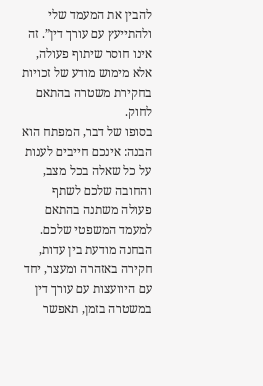להבין את המעמד שלי ולהתייעץ עם עורך דין”. זה אינו חוסר שיתוף פעולה, אלא מימוש מודע של זכויות בחקירת משטרה בהתאם לחוק.
בסופו של דבר, המפתח הוא הבנה: אינכם חייבים לענות על כל שאלה בכל מצב, והחובה שלכם לשתף פעולה משתנה בהתאם למעמד המשפטי שלכם. הבחנה מודעת בין עדות, חקירה באזהרה ומעצר, יחד עם היוועצות עם עורך דין במשטרה בזמן, תאפשר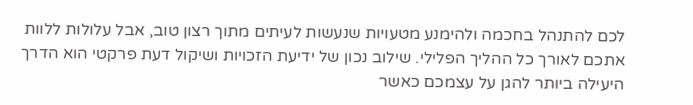לכם להתנהל בחכמה ולהימנע מטעויות שנעשות לעיתים מתוך רצון טוב, אבל עלולות ללוות אתכם לאורך כל ההליך הפלילי. שילוב נכון של ידיעת הזכויות ושיקול דעת פרקטי הוא הדרך היעילה ביותר להגן על עצמכם כאשר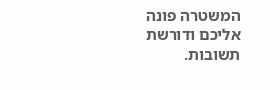המשטרה פונה אליכם ודורשת תשובות.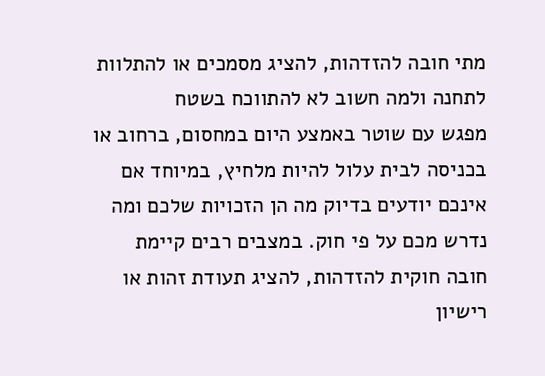מתי חובה להזדהות, להציג מסמכים או להתלוות לתחנה ולמה חשוב לא להתווכח בשטח
מפגש עם שוטר באמצע היום במחסום, ברחוב או בכניסה לבית עלול להיות מלחיץ, במיוחד אם אינכם יודעים בדיוק מה הן הזכויות שלכם ומה נדרש מכם על פי חוק. במצבים רבים קיימת חובה חוקית להזדהות, להציג תעודת זהות או רישיון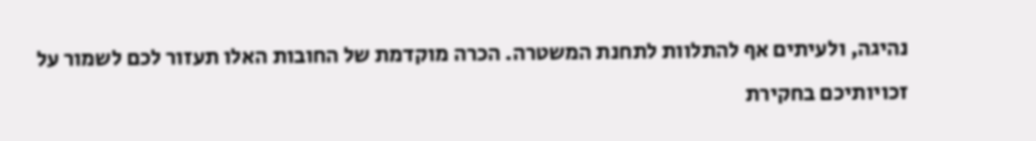נהיגה, ולעיתים אף להתלוות לתחנת המשטרה. הכרה מוקדמת של החובות האלו תעזור לכם לשמור על זכויותיכם בחקירת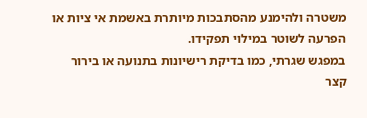משטרה ולהימנע מהסתבכות מיותרת באשמת אי ציות או הפרעה לשוטר במילוי תפקידו.
במפגש שגרתי, כמו בדיקת רישיונות בתנועה או בירור קצר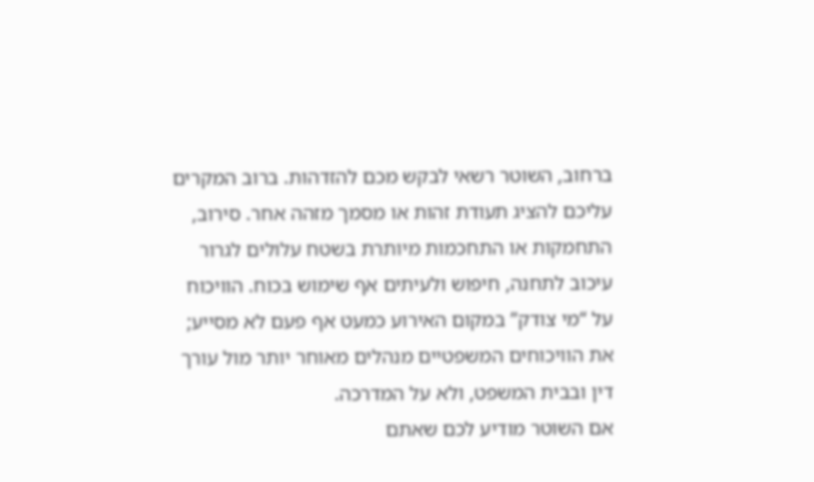ברחוב, השוטר רשאי לבקש מכם להזדהות. ברוב המקרים עליכם להציג תעודת זהות או מסמך מזהה אחר. סירוב, התחמקות או התחכמות מיותרת בשטח עלולים לגרור עיכוב לתחנה, חיפוש ולעיתים אף שימוש בכוח. הוויכוח על “מי צודק” במקום האירוע כמעט אף פעם לא מסייע; את הוויכוחים המשפטיים מנהלים מאוחר יותר מול עורך דין ובבית המשפט, ולא על המדרכה.
אם השוטר מודיע לכם שאתם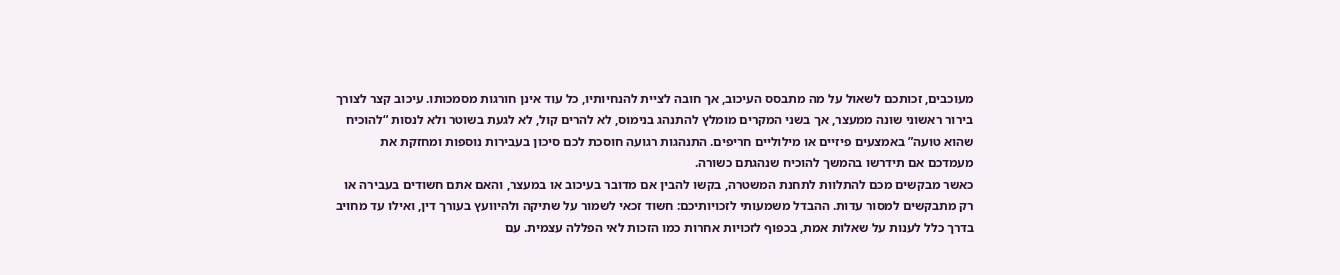מעוכבים, זכותכם לשאול על מה מתבסס העיכוב, אך חובה לציית להנחיותיו, כל עוד אינן חורגות מסמכותו. עיכוב קצר לצורך בירור ראשוני שונה ממעצר, אך בשני המקרים מומלץ להתנהג בנימוס, לא להרים קול, לא לגעת בשוטר ולא לנסות “להוכיח שהוא טועה” באמצעים פיזיים או מילוליים חריפים. התנהגות רגועה חוסכת לכם סיכון בעבירות נוספות ומחזקת את מעמדכם אם תידרשו בהמשך להוכיח שנהגתם כשורה.
כאשר מבקשים מכם להתלוות לתחנת המשטרה, בקשו להבין אם מדובר בעיכוב או במעצר, והאם אתם חשודים בעבירה או רק מתבקשים למסור עדות. ההבדל משמעותי לזכויותיכם: חשוד זכאי לשמור על שתיקה ולהיוועץ בעורך דין, ואילו עד מחויב בדרך כלל לענות על שאלות אמת, בכפוף לזכויות אחרות כמו הזכות לאי הפללה עצמית. עם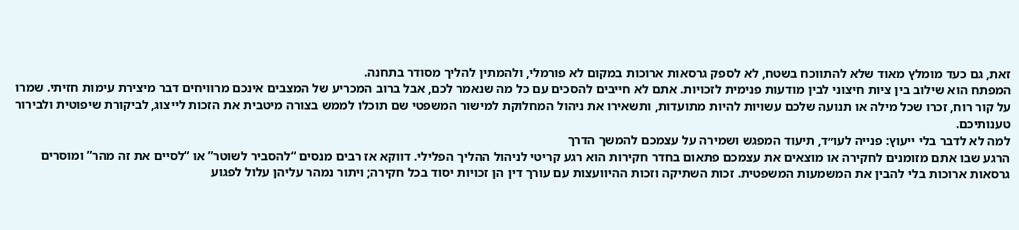זאת, גם כעד מומלץ מאוד שלא להתווכח בשטח, לא לספק גרסאות ארוכות במקום לא פורמלי, ולהמתין להליך מסודר בתחנה.
המפתח הוא שילוב בין ציות חיצוני לבין מודעות פנימית לזכויות. אתם לא חייבים להסכים עם כל מה שנאמר לכם, אבל ברוב המכריע של המצבים אינכם מרוויחים דבר מיצירת עימות חזיתי. שמרו על קור רוח, זכרו שכל מילה או תנועה שלכם עשויות להיות מתועדות, ותשאירו את ניהול המחלוקת למישור המשפטי שם תוכלו לממש בצורה מיטבית את הזכות לייצוג, לביקורת שיפוטית ולבירור טענותיכם.
למה לא לדבר בלי ייעוץ: פנייה לעו״ד, תיעוד המפגש ושמירה על עצמכם להמשך הדרך
הרגע שבו אתם מזומנים לחקירה או מוצאים את עצמכם פתאום בחדר חקירות הוא רגע קריטי לניהול ההליך הפלילי. דווקא אז רבים מנסים “להסביר לשוטר” או “לסיים את זה מהר” ומוסרים גרסאות ארוכות בלי להבין את המשמעות המשפטית. זכות השתיקה וזכות ההיוועצות עם עורך דין הן זכויות יסוד בכל חקירה; ויתור נמהר עליהן עלול לפגוע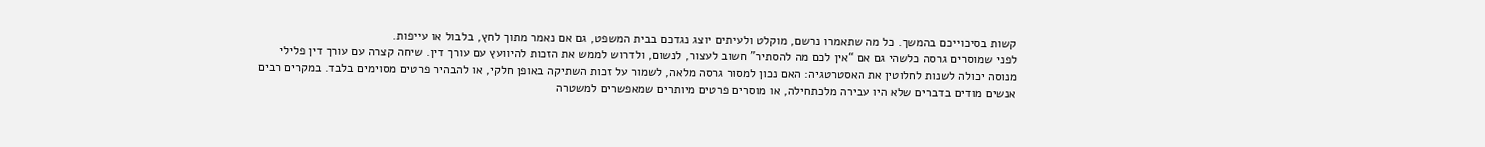קשות בסיכוייכם בהמשך. כל מה שתאמרו נרשם, מוקלט ולעיתים יוצג נגדכם בבית המשפט, גם אם נאמר מתוך לחץ, בלבול או עייפות.
לפני שמוסרים גרסה כלשהי גם אם “אין לכם מה להסתיר” חשוב לעצור, לנשום, ולדרוש לממש את הזכות להיוועץ עם עורך דין. שיחה קצרה עם עורך דין פלילי מנוסה יכולה לשנות לחלוטין את האסטרטגיה: האם נכון למסור גרסה מלאה, לשמור על זכות השתיקה באופן חלקי, או להבהיר פרטים מסוימים בלבד. במקרים רבים אנשים מודים בדברים שלא היו עבירה מלכתחילה, או מוסרים פרטים מיותרים שמאפשרים למשטרה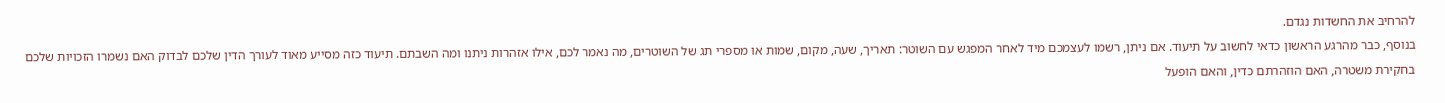להרחיב את החשדות נגדם.
בנוסף, כבר מהרגע הראשון כדאי לחשוב על תיעוד. אם ניתן, רשמו לעצמכם מיד לאחר המפגש עם השוטר: תאריך, שעה, מקום, שמות או מספרי תג של השוטרים, מה נאמר לכם, אילו אזהרות ניתנו ומה השבתם. תיעוד כזה מסייע מאוד לעורך הדין שלכם לבדוק האם נשמרו הזכויות שלכם בחקירת משטרה, האם הוזהרתם כדין, והאם הופעל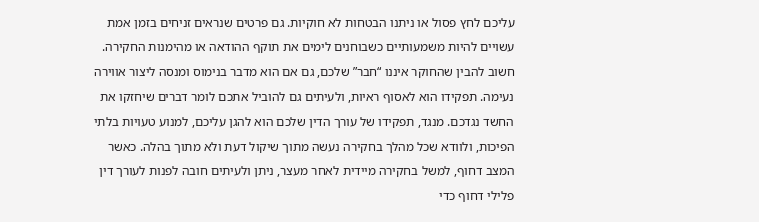עליכם לחץ פסול או ניתנו הבטחות לא חוקיות. גם פרטים שנראים זניחים בזמן אמת עשויים להיות משמעותיים כשבוחנים לימים את תוקף ההודאה או מהימנות החקירה.
חשוב להבין שהחוקר איננו “חבר” שלכם, גם אם הוא מדבר בנימוס ומנסה ליצור אווירה נעימה. תפקידו הוא לאסוף ראיות, ולעיתים גם להוביל אתכם לומר דברים שיחזקו את החשד נגדכם. מנגד, תפקידו של עורך הדין שלכם הוא להגן עליכם, למנוע טעויות בלתי הפיכות, ולוודא שכל מהלך בחקירה נעשה מתוך שיקול דעת ולא מתוך בהלה. כאשר המצב דחוף, למשל בחקירה מיידית לאחר מעצר, ניתן ולעיתים חובה לפנות לעורך דין פלילי דחוף כדי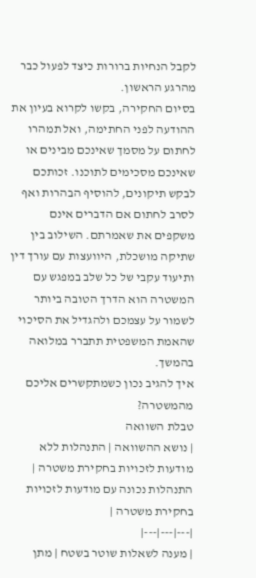לקבל הנחיות ברורות כיצד לפעול כבר מהרגע הראשון.
בסיום החקירה, בקשו לקרוא בעיון את ההודעה לפני החתימה, ואל תמהרו לחתום על מסמך שאינכם מבינים או שאינכם מסכימים לתוכנו. זכותכם לבקש תיקונים, להוסיף הבהרות ואף לסרב לחתום אם הדברים אינם משקפים את שאמרתם. השילוב בין שתיקה מושכלת, היוועצות עם עורך דין ותיעוד עקבי של כל שלב במפגש עם המשטרה הוא הדרך הטובה ביותר לשמור על עצמכם ולהגדיל את הסיכוי שהאמת המשפטית תתברר במלואה בהמשך.
איך להגיב נכון כשמתקשרים אליכם מהמשטרה?
טבלת השוואה
| נושא ההשוואה | התנהלות ללא מודעות לזכויות בחקירת משטרה | התנהלות נכונה עם מודעות לזכויות בחקירת משטרה |
|---|---|---|
| מענה לשאלות שוטר בשטח | מתן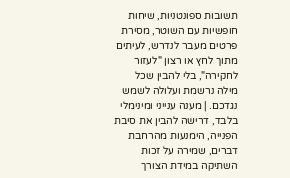תשובות ספונטניות, שיחות חופשיות עם השוטר, מסירת פרטים מעבר לנדרש, לעיתים מתוך לחץ או רצון "לעזור לחקירה", בלי להבין שכל מילה נרשמת ועלולה לשמש נגדכם. | מענה ענייני ומינימלי בלבד, דרישה להבין את סיבת הפנייה, הימנעות מהרחבת דברים, שמירה על זכות השתיקה במידת הצורך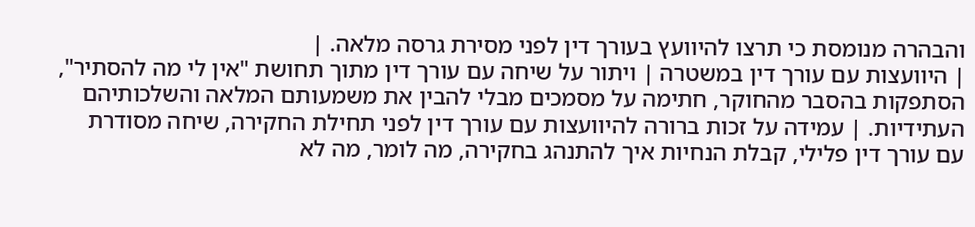והבהרה מנומסת כי תרצו להיוועץ בעורך דין לפני מסירת גרסה מלאה. |
| היוועצות עם עורך דין במשטרה | ויתור על שיחה עם עורך דין מתוך תחושת "אין לי מה להסתיר", הסתפקות בהסבר מהחוקר, חתימה על מסמכים מבלי להבין את משמעותם המלאה והשלכותיהם העתידיות. | עמידה על זכות ברורה להיוועצות עם עורך דין לפני תחילת החקירה, שיחה מסודרת עם עורך דין פלילי, קבלת הנחיות איך להתנהג בחקירה, מה לומר, מה לא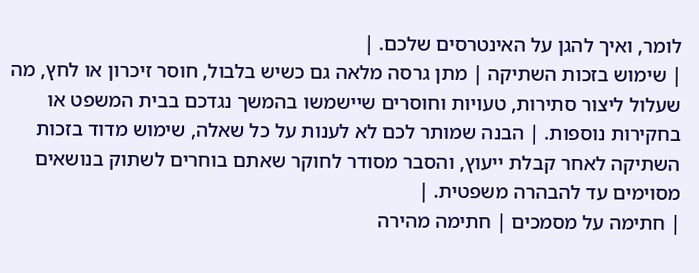לומר, ואיך להגן על האינטרסים שלכם. |
| שימוש בזכות השתיקה | מתן גרסה מלאה גם כשיש בלבול, חוסר זיכרון או לחץ, מה שעלול ליצור סתירות, טעויות וחוסרים שיישמשו בהמשך נגדכם בבית המשפט או בחקירות נוספות. | הבנה שמותר לכם לא לענות על כל שאלה, שימוש מדוד בזכות השתיקה לאחר קבלת ייעוץ, והסבר מסודר לחוקר שאתם בוחרים לשתוק בנושאים מסוימים עד להבהרה משפטית. |
| חתימה על מסמכים | חתימה מהירה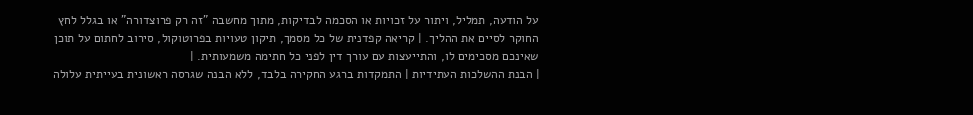על הודעה, תמליל, ויתור על זכויות או הסכמה לבדיקות, מתוך מחשבה "זה רק פרוצדורה" או בגלל לחץ החוקר לסיים את ההליך. | קריאה קפדנית של כל מסמך, תיקון טעויות בפרוטוקול, סירוב לחתום על תוכן שאינכם מסכימים לו, והתייעצות עם עורך דין לפני כל חתימה משמעותית. |
| הבנת ההשלכות העתידיות | התמקדות ברגע החקירה בלבד, ללא הבנה שגרסה ראשונית בעייתית עלולה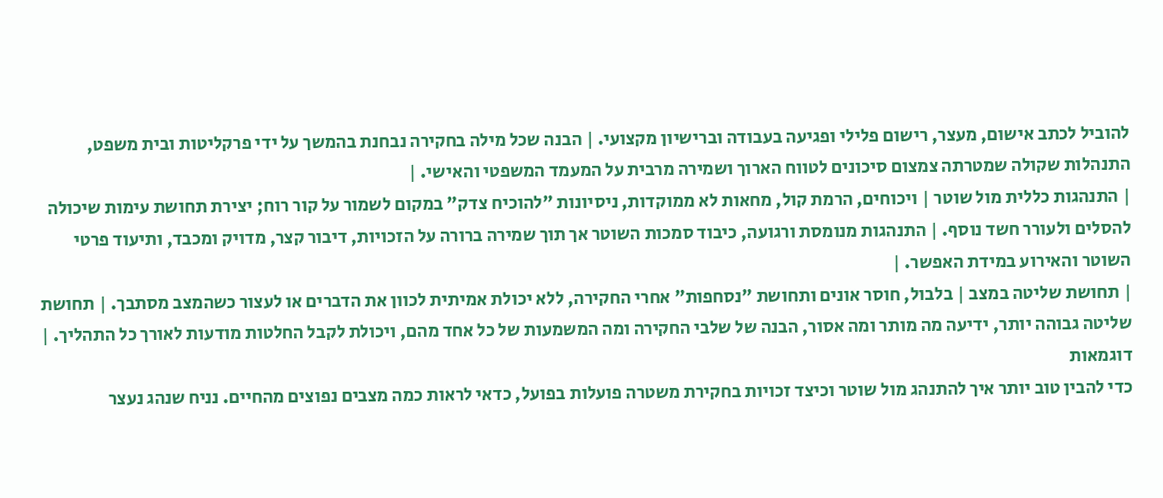להוביל לכתב אישום, מעצר, רישום פלילי ופגיעה בעבודה וברישיון מקצועי. | הבנה שכל מילה בחקירה נבחנת בהמשך על ידי פרקליטות ובית משפט, התנהלות שקולה שמטרתה צמצום סיכונים לטווח הארוך ושמירה מרבית על המעמד המשפטי והאישי. |
| התנהגות כללית מול שוטר | ויכוחים, הרמת קול, מחאות לא ממוקדות, ניסיונות "להוכיח צדק" במקום לשמור על קור רוח; יצירת תחושת עימות שיכולה להסלים ולעורר חשד נוסף. | התנהגות מנומסת ורגועה, כיבוד סמכות השוטר אך תוך שמירה ברורה על הזכויות, דיבור קצר, מדויק ומכבד, ותיעוד פרטי השוטר והאירוע במידת האפשר. |
| תחושת שליטה במצב | בלבול, חוסר אונים ותחושת "נסחפות" אחרי החקירה, ללא יכולת אמיתית לכוון את הדברים או לעצור כשהמצב מסתבך. | תחושת שליטה גבוהה יותר, ידיעה מה מותר ומה אסור, הבנה של שלבי החקירה ומה המשמעות של כל אחד מהם, ויכולת לקבל החלטות מודעות לאורך כל התהליך. |
דוגמאות
כדי להבין טוב יותר איך להתנהג מול שוטר וכיצד זכויות בחקירת משטרה פועלות בפועל, כדאי לראות כמה מצבים נפוצים מהחיים. נניח שנהג נעצר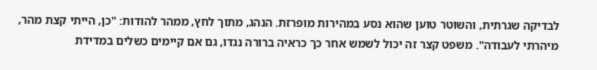לבדיקה שגרתית, והשוטר טוען שהוא נסע במהירות מופרזת. הנהג, מתוך לחץ, ממהר להודות: "כן, הייתי קצת מהר, מיהרתי לעבודה". משפט קצר זה יכול לשמש אחר כך כראיה ברורה נגדו, גם אם קיימים כשלים במדידת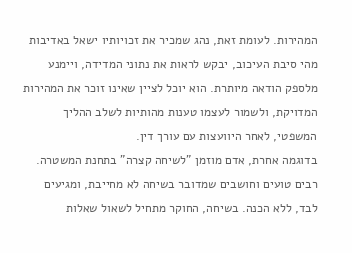המהירות. לעומת זאת, נהג שמכיר את זכויותיו ישאל באדיבות מהי סיבת העיכוב, יבקש לראות את נתוני המדידה, ויימנע מלספק הודאה מיותרת. הוא יוכל לציין שאינו זוכר את המהירות המדויקת, ולשמור לעצמו טענות מהותיות לשלב ההליך המשפטי, לאחר היוועצות עם עורך דין.
בדוגמה אחרת, אדם מוזמן "לשיחה קצרה" בתחנת המשטרה. רבים טועים וחושבים שמדובר בשיחה לא מחייבת, ומגיעים לבד, ללא הכנה. בשיחה, החוקר מתחיל לשאול שאלות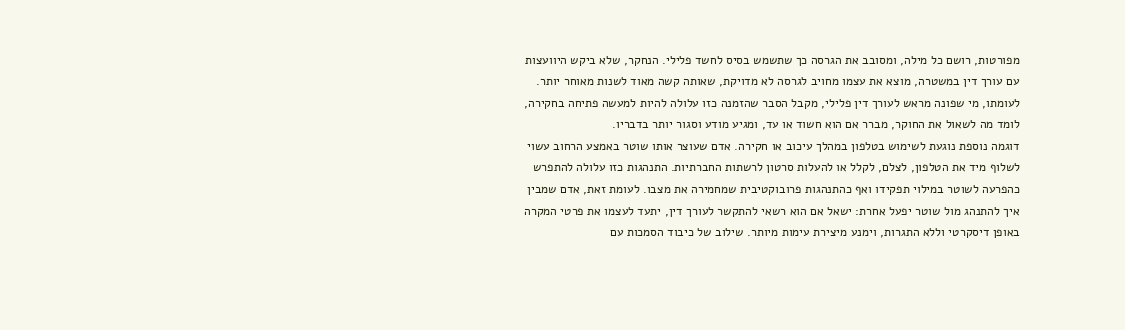מפורטות, רושם כל מילה, ומסובב את הגרסה כך שתשמש בסיס לחשד פלילי. הנחקר, שלא ביקש היוועצות עם עורך דין במשטרה, מוצא את עצמו מחויב לגרסה לא מדויקת, שאותה קשה מאוד לשנות מאוחר יותר. לעומתו, מי שפונה מראש לעורך דין פלילי, מקבל הסבר שהזמנה כזו עלולה להיות למעשה פתיחה בחקירה, לומד מה לשאול את החוקר, מברר אם הוא חשוד או עד, ומגיע מודע וסגור יותר בדבריו.
דוגמה נוספת נוגעת לשימוש בטלפון במהלך עיכוב או חקירה. אדם שעוצר אותו שוטר באמצע הרחוב עשוי לשלוף מיד את הטלפון, לצלם, לקלל או להעלות סרטון לרשתות החברתיות. התנהגות כזו עלולה להתפרש כהפרעה לשוטר במילוי תפקידו ואף כהתנהגות פרובוקטיבית שמחמירה את מצבו. לעומת זאת, אדם שמבין איך להתנהג מול שוטר יפעל אחרת: ישאל אם הוא רשאי להתקשר לעורך דין, יתעד לעצמו את פרטי המקרה באופן דיסקרטי וללא התגרות, וימנע מיצירת עימות מיותר. שילוב של כיבוד הסמכות עם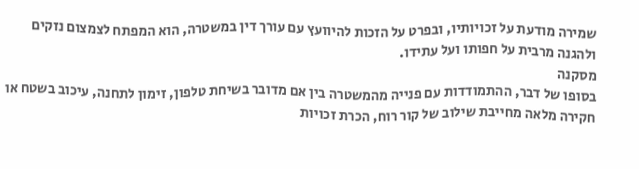שמירה מודעת על זכויותיו, ובפרט על הזכות להיוועץ עם עורך דין במשטרה, הוא המפתח לצמצום נזקים ולהגנה מרבית על חפותו ועל עתידו.
מסקנה
בסופו של דבר, ההתמודדות עם פנייה מהמשטרה בין אם מדובר בשיחת טלפון, זימון לתחנה, עיכוב בשטח או חקירה מלאה מחייבת שילוב של קור רוח, הכרת זכויות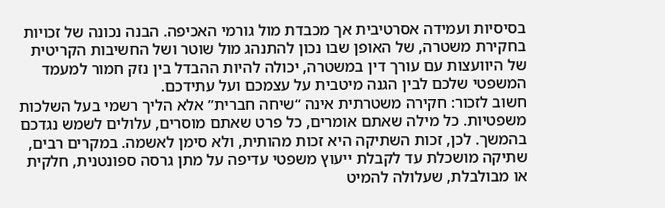בסיסיות ועמידה אסרטיבית אך מכבדת מול גורמי האכיפה. הבנה נכונה של זכויות בחקירת משטרה, של האופן שבו נכון להתנהג מול שוטר ושל החשיבות הקריטית של היוועצות עם עורך דין במשטרה, יכולה להיות ההבדל בין נזק חמור למעמד המשפטי שלכם לבין הגנה מיטבית על עצמכם ועל עתידכם.
חשוב לזכור: חקירה משטרתית אינה “שיחה חברית” אלא הליך רשמי בעל השלכות משפטיות. כל מילה שאתם אומרים, כל פרט שאתם מוסרים, עלולים לשמש נגדכם בהמשך. לכן, זכות השתיקה היא זכות מהותית, ולא סימן לאשמה. במקרים רבים, שתיקה מושכלת עד לקבלת ייעוץ משפטי עדיפה על מתן גרסה ספונטנית, חלקית או מבולבלת, שעלולה להמיט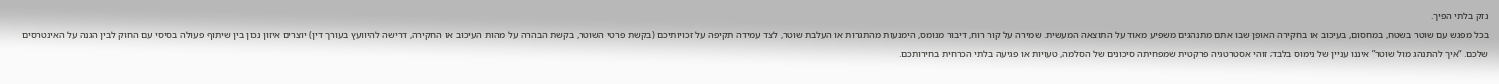נזק בלתי הפיך.
בכל מפגש עם שוטר בשטח, במחסום, בעיכוב או בחקירה האופן שבו אתם מתנהגים משפיע מאוד על התוצאה המעשית. שמירה על קור רוח, דיבור מנומס, הימנעות מהתגרות או העלבת שוטר, לצד עמידה תקיפה על זכויותיכם (בקשת פרטי השוטר, בקשת הבהרה על מהות העיכוב או החקירה, דרישה להיוועץ בעורך דין) יוצרים איזון נכון בין שיתוף פעולה בסיסי עם החוק לבין הגנה על האינטרסים שלכם. “איך להתנהג מול שוטר” איננו עניין של נימוס בלבד; זוהי אסטרטגיה פרקטית שמפחיתה סיכונים של הסלמה, טעויות או פגיעה בלתי הכרחית בחירותכם.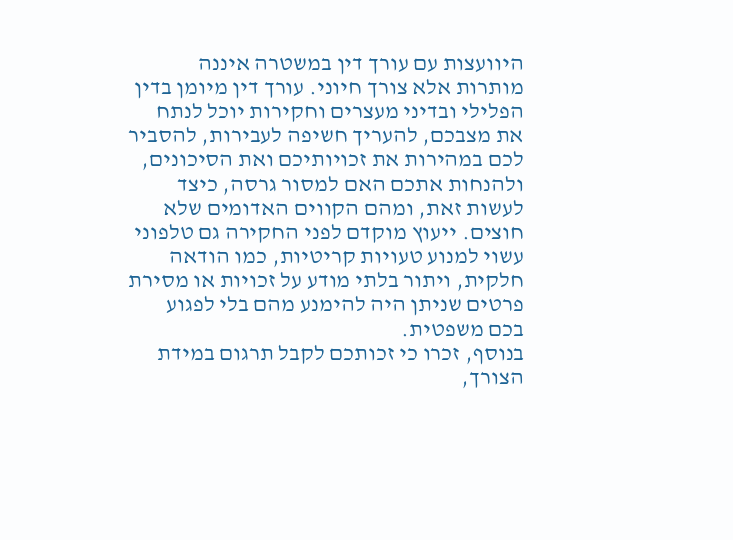היוועצות עם עורך דין במשטרה איננה מותרות אלא צורך חיוני. עורך דין מיומן בדין הפלילי ובדיני מעצרים וחקירות יוכל לנתח את מצבכם, להעריך חשיפה לעבירות, להסביר לכם במהירות את זכויותיכם ואת הסיכונים, ולהנחות אתכם האם למסור גרסה, כיצד לעשות זאת, ומהם הקווים האדומים שלא חוצים. ייעוץ מוקדם לפני החקירה גם טלפוני עשוי למנוע טעויות קריטיות, כמו הודאה חלקית, ויתור בלתי מודע על זכויות או מסירת פרטים שניתן היה להימנע מהם בלי לפגוע בכם משפטית.
בנוסף, זכרו כי זכותכם לקבל תרגום במידת הצורך,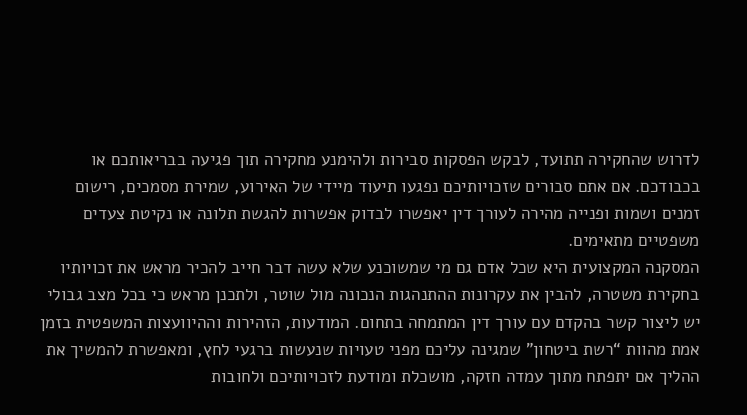לדרוש שהחקירה תתועד, לבקש הפסקות סבירות ולהימנע מחקירה תוך פגיעה בבריאותכם או בכבודכם. אם אתם סבורים שזכויותיכם נפגעו תיעוד מיידי של האירוע, שמירת מסמכים, רישום זמנים ושמות ופנייה מהירה לעורך דין יאפשרו לבדוק אפשרות להגשת תלונה או נקיטת צעדים משפטיים מתאימים.
המסקנה המקצועית היא שכל אדם גם מי שמשוכנע שלא עשה דבר חייב להכיר מראש את זכויותיו בחקירת משטרה, להבין את עקרונות ההתנהגות הנכונה מול שוטר, ולתכנן מראש כי בכל מצב גבולי יש ליצור קשר בהקדם עם עורך דין המתמחה בתחום. המודעות, הזהירות וההיוועצות המשפטית בזמן אמת מהוות “רשת ביטחון” שמגינה עליכם מפני טעויות שנעשות ברגעי לחץ, ומאפשרת להמשיך את ההליך אם יתפתח מתוך עמדה חזקה, מושכלת ומודעת לזכויותיכם ולחובות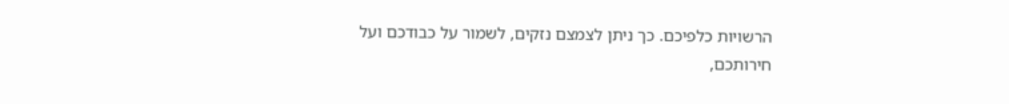הרשויות כלפיכם. כך ניתן לצמצם נזקים, לשמור על כבודכם ועל חירותכם,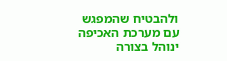ולהבטיח שהמפגש עם מערכת האכיפה ינוהל בצורה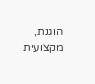הוגנת, מקצועית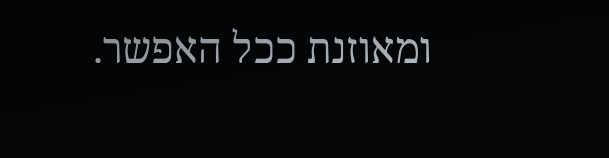ומאוזנת ככל האפשר.